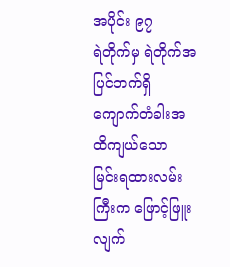အပိုင်း ၉၇
ရဲတိုက်မှ ရဲတိုက်အပြင်ဘက်ရှိ ကျောက်တံခါးအထိကျယ်သော မြင်းရထားလမ်းကြီးက ဖြောင့်ဖြူးလျက်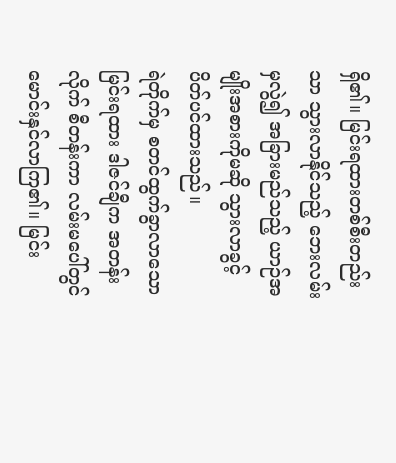ရှိ၏။ မြင်းရထားတစ်စီးတည်းသာ သွားလာနိုင်သည့် ဘေးလမ်းမှလွဲ၍ အခြားမည်သည့် ယာဉ်အမျိုးအစားကိုမဆို သွားလာခွင့် ပိတ်ပင်ထားသည်။
ရဲတိုက်မှ စတင်ထွက်ခွာလာသော မြင်းရထား ဒါဇင်ချီက အတန်းလိုက် စီတန်းကာ လမ်းမပေါ်တွင် မောင်းနှင်လာကြ၏။ မြင်း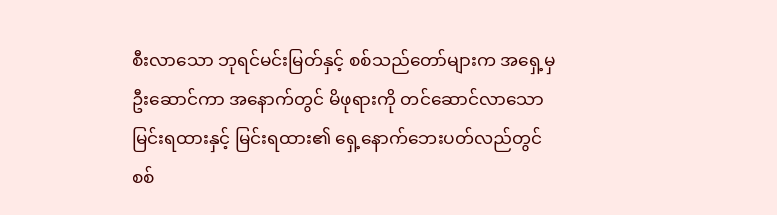စီးလာသော ဘုရင်မင်းမြတ်နှင့် စစ်သည်တော်များက အရှေ့မှဦးဆောင်ကာ အနောက်တွင် မိဖုရားကို တင်ဆောင်လာသော မြင်းရထားနှင့် မြင်းရထား၏ ရှေ့နောက်ဘေးပတ်လည်တွင် စစ်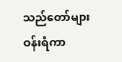သည်တော်များ ဝန်းရံကာ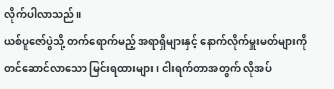လိုက်ပါလာသည်။
ယစ်ပူဇော်ပွဲသို့ တက်ရောက်မည့် အရာရှိများနှင့် နောက်လိုက်မှူးမတ်များကို တင်ဆောင်လာသော မြင်းရထားများ၊ ငါးရက်တာအတွက် လိုအပ်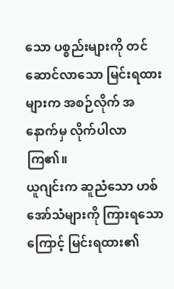သော ပစ္စည်းများကို တင်ဆောင်လာသော မြင်းရထားများက အစဉ်လိုက် အနောက်မှ လိုက်ပါလာကြ၏။
ယူဂျင်းက ဆူညံသော ဟစ်အော်သံများကို ကြားရသောကြောင့် မြင်းရထား၏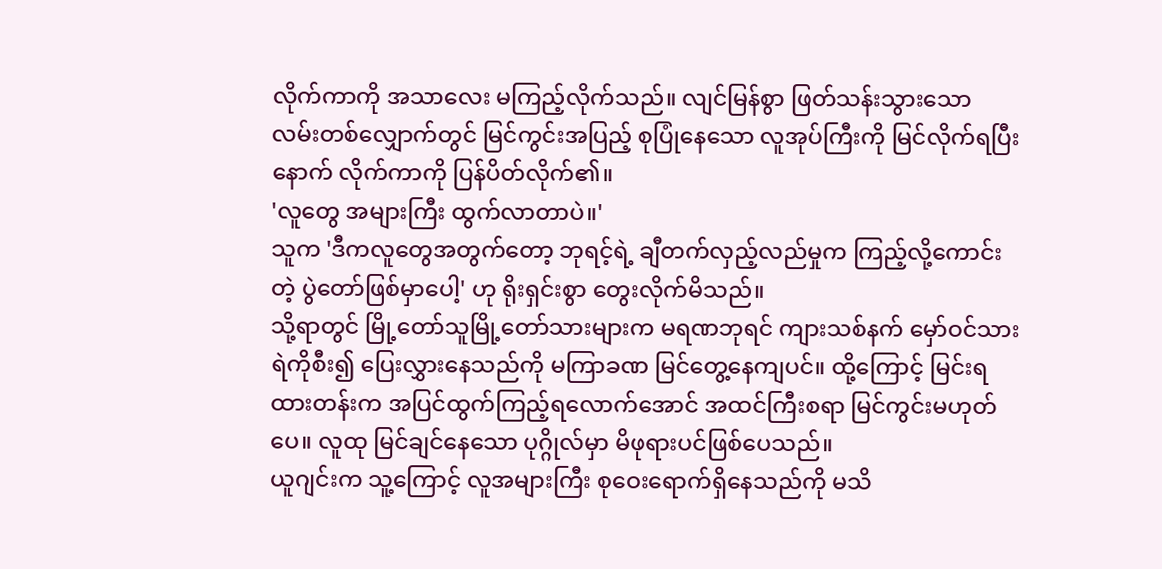လိုက်ကာကို အသာလေး မကြည့်လိုက်သည်။ လျင်မြန်စွာ ဖြတ်သန်းသွားသော လမ်းတစ်လျှောက်တွင် မြင်ကွင်းအပြည့် စုပြုံနေသော လူအုပ်ကြီးကို မြင်လိုက်ရပြီးနောက် လိုက်ကာကို ပြန်ပိတ်လိုက်၏။
'လူတွေ အများကြီး ထွက်လာတာပဲ။'
သူက 'ဒီကလူတွေအတွက်တော့ ဘုရင့်ရဲ့ ချီတက်လှည့်လည်မှုက ကြည့်လို့ကောင်းတဲ့ ပွဲတော်ဖြစ်မှာပေါ့' ဟု ရိုးရှင်းစွာ တွေးလိုက်မိသည်။
သို့ရာတွင် မြို့တော်သူမြို့တော်သားများက မရဏဘုရင် ကျားသစ်နက် မှော်ဝင်သားရဲကိုစီး၍ ပြေးလွှားနေသည်ကို မကြာခဏ မြင်တွေ့နေကျပင်။ ထို့ကြောင့် မြင်းရထားတန်းက အပြင်ထွက်ကြည့်ရလောက်အောင် အထင်ကြီးစရာ မြင်ကွင်းမဟုတ်ပေ။ လူထု မြင်ချင်နေသော ပုဂ္ဂိုလ်မှာ မိဖုရားပင်ဖြစ်ပေသည်။
ယူဂျင်းက သူ့ကြောင့် လူအများကြီး စုဝေးရောက်ရှိနေသည်ကို မသိ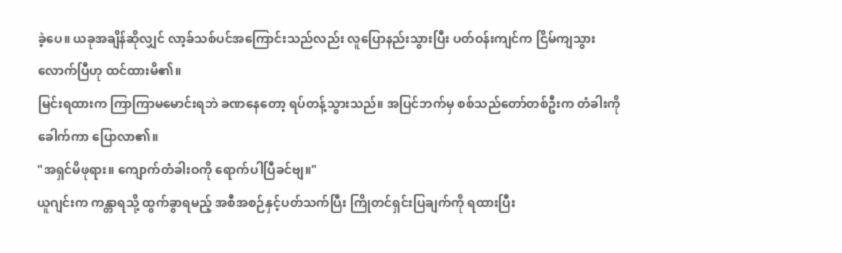ခဲ့ပေ။ ယခုအချိန်ဆိုလျှင် လာ့ခ်သစ်ပင်အကြောင်းသည်လည်း လူပြောနည်းသွားပြီး ပတ်ဝန်းကျင်က ငြိမ်ကျသွားလောက်ပြီဟု ထင်ထားမိ၏။
မြင်းရထားက ကြာကြာမမောင်းရဘဲ ခဏနေတော့ ရပ်တန့်သွားသည်။ အပြင်ဘက်မှ စစ်သည်တော်တစ်ဦးက တံခါးကိုခေါက်ကာ ပြောလာ၏။
"အရှင်မိဖုရား။ ကျောက်တံခါးဝကို ရောက်ပါပြီခင်ဗျ။"
ယူဂျင်းက ကန္တာရသို့ ထွက်ခွာရမည့် အစီအစဉ်နှင့်ပတ်သက်ပြီး ကြိုတင်ရှင်းပြချက်ကို ရထားပြီး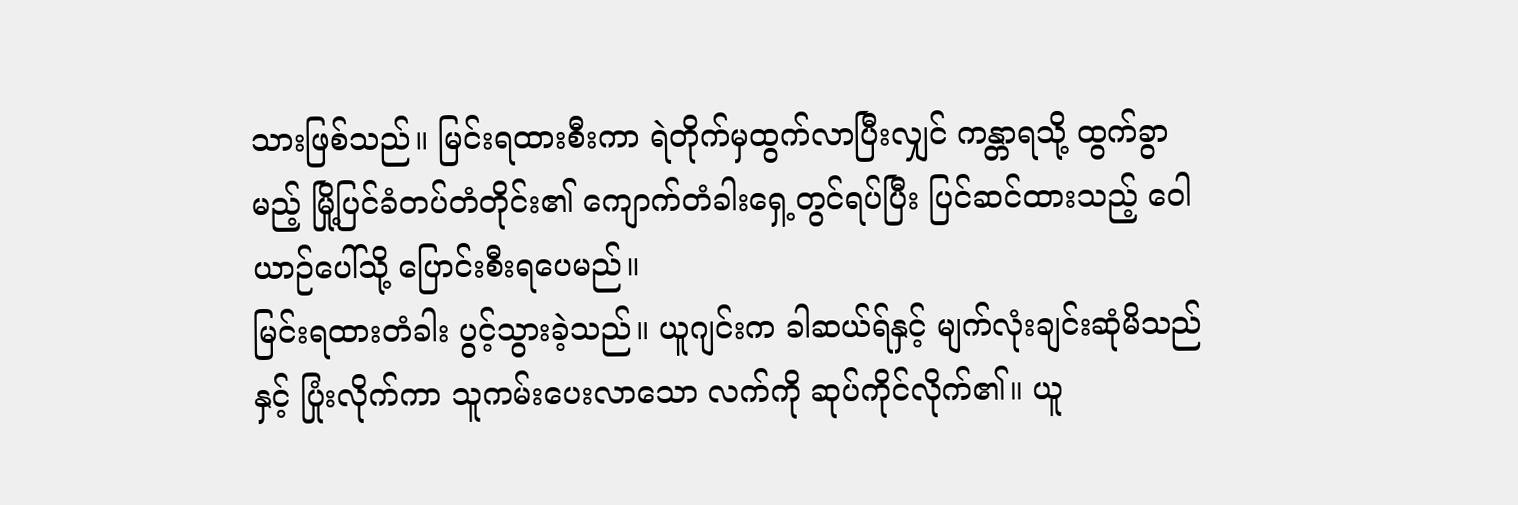သားဖြစ်သည်။ မြင်းရထားစီးကာ ရဲတိုက်မှထွက်လာပြီးလျှင် ကန္တာရသို့ ထွက်ခွာမည့် မြို့ပြင်ခံတပ်တံတိုင်း၏ ကျောက်တံခါးရှေ့တွင်ရပ်ပြီး ပြင်ဆင်ထားသည့် ဝေါယာဉ်ပေါ်သို့ ပြောင်းစီးရပေမည်။
မြင်းရထားတံခါး ပွင့်သွားခဲ့သည်။ ယူဂျင်းက ခါဆယ်ရ်နှင့် မျက်လုံးချင်းဆုံမိသည်နှင့် ပြုံးလိုက်ကာ သူကမ်းပေးလာသော လက်ကို ဆုပ်ကိုင်လိုက်၏။ ယူ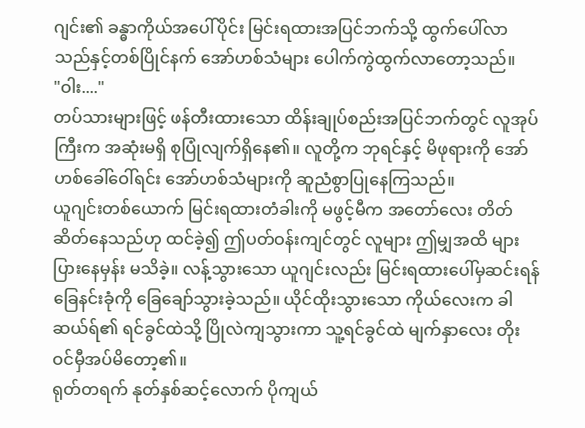ဂျင်း၏ ခန္ဓာကိုယ်အပေါ်ပိုင်း မြင်းရထားအပြင်ဘက်သို့ ထွက်ပေါ်လာသည်နှင့်တစ်ပြိုင်နက် အော်ဟစ်သံများ ပေါက်ကွဲထွက်လာတော့သည်။
"ဝါး...."
တပ်သားများဖြင့် ဖန်တီးထားသော ထိန်းချုပ်စည်းအပြင်ဘက်တွင် လူအုပ်ကြီးက အဆုံးမရှိ စုပြုံလျက်ရှိနေ၏။ လူတို့က ဘုရင်နှင့် မိဖုရားကို အော်ဟစ်ခေါ်ဝေါ်ရင်း အော်ဟစ်သံများကို ဆူညံစွာပြုနေကြသည်။
ယူဂျင်းတစ်ယောက် မြင်းရထားတံခါးကို မဖွင့်မီက အတော်လေး တိတ်ဆိတ်နေသည်ဟု ထင်ခဲ့၍ ဤပတ်ဝန်းကျင်တွင် လူများ ဤမျှအထိ များပြားနေမှန်း မသိခဲ့။ လန့်သွားသော ယူဂျင်းလည်း မြင်းရထားပေါ်မှဆင်းရန် ခြေနင်းခုံကို ခြေချော်သွားခဲ့သည်။ ယိုင်ထိုးသွားသော ကိုယ်လေးက ခါဆယ်ရ်၏ ရင်ခွင်ထဲသို့ ပြိုလဲကျသွားကာ သူ့ရင်ခွင်ထဲ မျက်နှာလေး တိုးဝင်မှီအပ်မိတော့၏။
ရုတ်တရက် နုတ်နှစ်ဆင့်လောက် ပိုကျယ်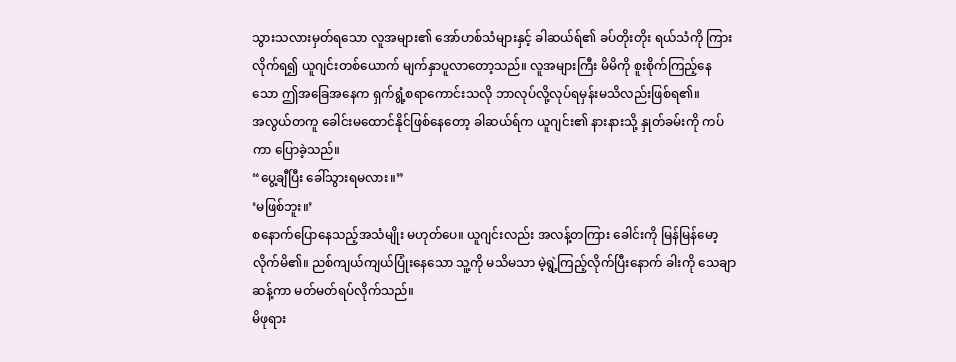သွားသလားမှတ်ရသော လူအများ၏ အော်ဟစ်သံများနှင့် ခါဆယ်ရ်၏ ခပ်တိုးတိုး ရယ်သံကို ကြားလိုက်ရ၍ ယူဂျင်းတစ်ယောက် မျက်နှာပူလာတော့သည်။ လူအများကြီး မိမိကို စူးစိုက်ကြည့်နေသော ဤအခြေအနေက ရှက်ရွံ့စရာကောင်းသလို ဘာလုပ်လို့လုပ်ရမှန်းမသိလည်းဖြစ်ရ၏။
အလွယ်တကူ ခေါင်းမထောင်နိုင်ဖြစ်နေတော့ ခါဆယ်ရ်က ယူဂျင်း၏ နားနားသို့ နှုတ်ခမ်းကို ကပ်ကာ ပြောခဲ့သည်။
“ပွေ့ချီပြီး ခေါ်သွားရမလား။”
‘မဖြစ်ဘူး။’
စနောက်ပြောနေသည့်အသံမျိုး မဟုတ်ပေ။ ယူဂျင်းလည်း အလန့်တကြား ခေါင်းကို မြန်မြန်မော့လိုက်မိ၏။ ညစ်ကျယ်ကျယ်ပြုံးနေသော သူ့ကို မသိမသာ မဲ့ရွဲ့ကြည့်လိုက်ပြီးနောက် ခါးကို သေချာဆန့်ကာ မတ်မတ်ရပ်လိုက်သည်။
မိဖုရား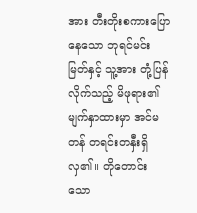အား တီးတိုးစကားပြောနေသော ဘုရင်မင်းမြတ်နှင့် သူ့အား တုံ့ပြန်လိုက်သည့် မိဖုရား၏မျက်နှာထားမှာ အင်မတန် တရင်းတနှီးရှိလှ၏။ တိုတောင်းသော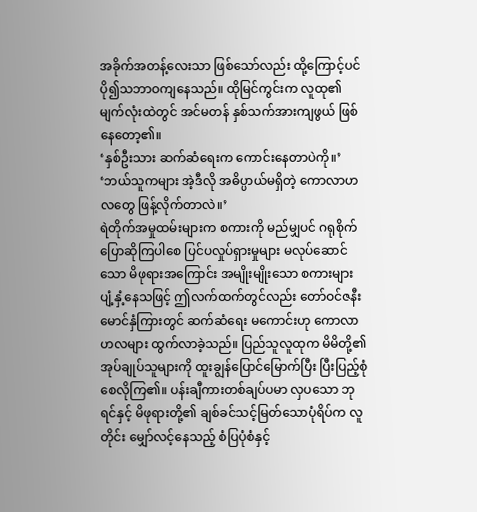အခိုက်အတန့်လေးသာ ဖြစ်သော်လည်း ထို့ကြောင့်ပင် ပို၍သဘာဝကျနေသည်။ ထိုမြင်ကွင်းက လူထု၏ မျက်လုံးထဲတွင် အင်မတန် နှစ်သက်အားကျဖွယ် ဖြစ်နေတော့၏။
‘နှစ်ဦးသား ဆက်ဆံရေးက ကောင်းနေတာပဲကို။’
‘ဘယ်သူကများ အဲ့ဒီလို အဓိပ္ပာယ်မရှိတဲ့ ကောလာဟလတွေ ဖြန့်လိုက်တာလဲ။’
ရဲတိုက်အမှုထမ်းများက စကားကို မည်မျှပင် ဂရုစိုက်ပြောဆိုကြပါစေ ပြင်ပလှုပ်ရှားမှုများ မလုပ်ဆောင်သော မိဖုရားအကြောင်း အမျိုးမျိုးသော စကားများ ပျံ့နှံ့နေသဖြင့် ဤလက်ထက်တွင်လည်း တော်ဝင်ဇနီးမောင်နှံကြားတွင် ဆက်ဆံရေး မကောင်းဟု ကောလာဟလများ ထွက်လာခဲ့သည်။ ပြည်သူလူထုက မိမိတို့၏ အုပ်ချုပ်သူများကို ထူးချွန်ပြောင်မြောက်ပြီး ပြီးပြည့်စုံစေလိုကြ၏။ ပန်းချီကားတစ်ချပ်ပမာ လှပသော ဘုရင်နှင့် မိဖုရားတို့၏ ချစ်ခင်သင့်မြတ်သောပုံရိပ်က လူတိုင်း မျှော်လင့်နေသည့် စံပြပုံစံနှင့်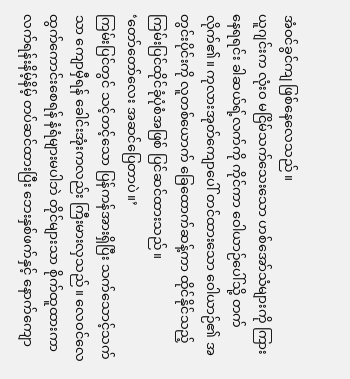အံဝင်ခွင်ကျ ဖြစ်နေလေသည်။
ယူဂျင်းက လုံးဝ မငြိမ်သက်သေးသော ဟစ်အော်သံများကို ကြားနေရရင်း ခါဆယ်ရ့်လက်ကို ကိုင်ကာ ဝေါယာဉ်ပေါ်သို့ တက်လိုက်၏။ ကုလားအုတ်ကျောပေါ် တင်ထားသော ဝေါယာဉ်၏ အတွင်းပိုင်းကို လူတစ်ယောက် ခြေထောက်ဆန့်ကာ ထိုင်နိုင်သည့် ကြမ်းပြင်ထိုင်ခုံပုံစံအဖြစ် ပြင်ဆင်ထားသည်။
‘တော်တော်လေး အဆင်ပြေတာပဲ။’
ကြမ်းပြင်တွင် သင့်တင့်သော ပြန်ကန်အားရှိပြီး သက်သောင့်သက်သာ ကျောမှီရန် ခေါင်းအုံးကလည်း ကြီးမားလှသည်။ လေဝင်လေထွက်ကောင်းစေရန် နံရံများမပါဘဲ တိုင်များသာ စိုက်ထူထားကာ လက်ရန်းနိမ့်နိမ့် တပ်ဆင်ထားပြီး ဘေးနှစ်ဖက်နှင့် နောက်ကျော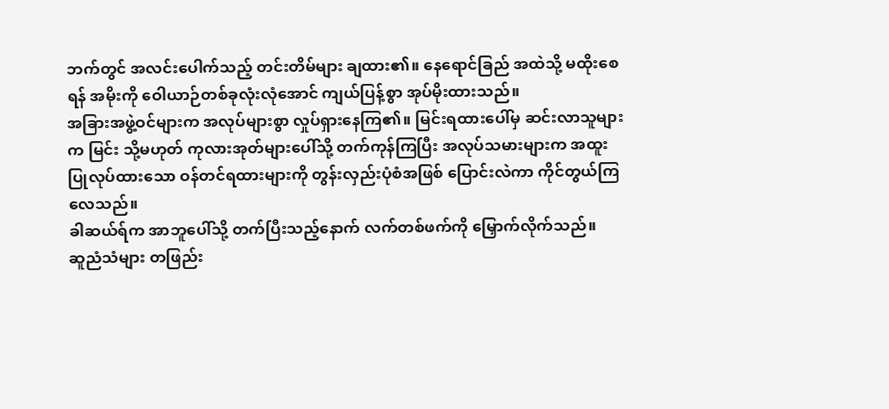ဘက်တွင် အလင်းပေါက်သည့် တင်းတိမ်များ ချထား၏။ နေရောင်ခြည် အထဲသို့ မထိုးစေရန် အမိုးကို ဝေါယာဉ်တစ်ခုလုံးလုံအောင် ကျယ်ပြန့်စွာ အုပ်မိုးထားသည်။
အခြားအဖွဲ့ဝင်များက အလုပ်များစွာ လှုပ်ရှားနေကြ၏။ မြင်းရထားပေါ်မှ ဆင်းလာသူများက မြင်း သို့မဟုတ် ကုလားအုတ်များပေါ်သို့ တက်ကုန်ကြပြီး အလုပ်သမားများက အထူးပြုလုပ်ထားသော ဝန်တင်ရထားများကို တွန်းလှည်းပုံစံအဖြစ် ပြောင်းလဲကာ ကိုင်တွယ်ကြလေသည်။
ခါဆယ်ရ်က အာဘူပေါ်သို့ တက်ပြီးသည့်နောက် လက်တစ်ဖက်ကို မြှောက်လိုက်သည်။
ဆူညံသံများ တဖြည်း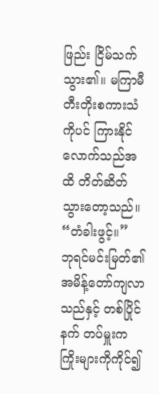ဖြည်း ငြိမ်သက်သွား၏။ မကြာမီ တီးတိုးစကားသံကိုပင် ကြားနိုင်လောက်သည်အထိ တိတ်ဆိတ်သွားတော့သည်။
“တံခါးဖွင့်။”
ဘုရင်မင်းမြတ်၏ အမိန့်တော်ကျလာသည်နှင့် တစ်ပြိုင်နက် တပ်မှူးက ကြိုးများကိုကိုင်၍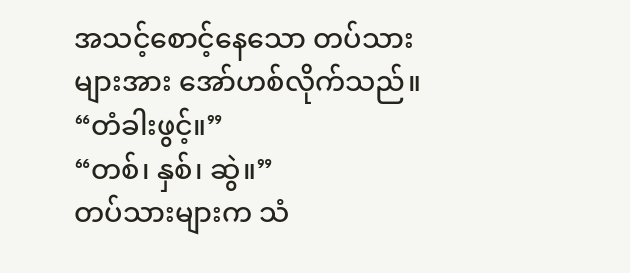အသင့်စောင့်နေသော တပ်သားများအား အော်ဟစ်လိုက်သည်။
“တံခါးဖွင့်။”
“တစ်၊ နှစ်၊ ဆွဲ။”
တပ်သားများက သံ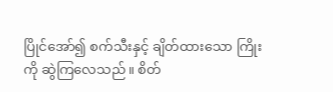ပြိုင်အော်၍ စက်သီးနှင့် ချိတ်ထားသော ကြိုးကို ဆွဲကြလေသည်။ စိတ်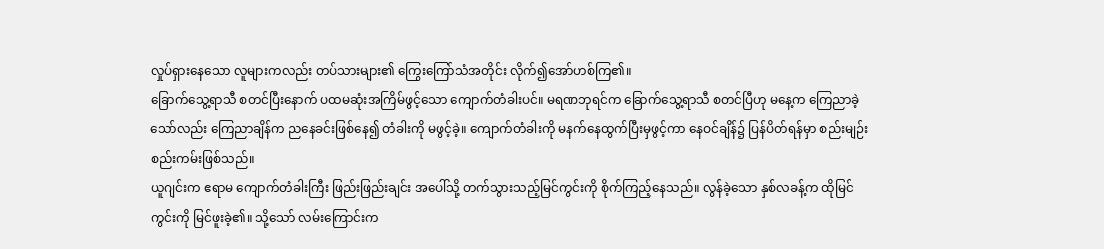လှုပ်ရှားနေသော လူများကလည်း တပ်သားများ၏ ကြွေးကြော်သံအတိုင်း လိုက်၍အော်ဟစ်ကြ၏။
ခြောက်သွေ့ရာသီ စတင်ပြီးနောက် ပထမဆုံးအကြိမ်ဖွင့်သော ကျောက်တံခါးပင်။ မရဏဘုရင်က ခြောက်သွေ့ရာသီ စတင်ပြီဟု မနေ့က ကြေညာခဲ့သော်လည်း ကြေညာချိန်က ညနေခင်းဖြစ်နေ၍ တံခါးကို မဖွင့်ခဲ့။ ကျောက်တံခါးကို မနက်နေထွက်ပြီးမှဖွင့်ကာ နေဝင်ချိန်၌ ပြန်ပိတ်ရန်မှာ စည်းမျဉ်းစည်းကမ်းဖြစ်သည်။
ယူဂျင်းက ဧရာမ ကျောက်တံခါးကြီး ဖြည်းဖြည်းချင်း အပေါ်သို့ တက်သွားသည့်မြင်ကွင်းကို စိုက်ကြည့်နေသည်။ လွန်ခဲ့သော နှစ်လခန့်က ထိုမြင်ကွင်းကို မြင်ဖူးခဲ့၏။ သို့သော် လမ်းကြောင်းက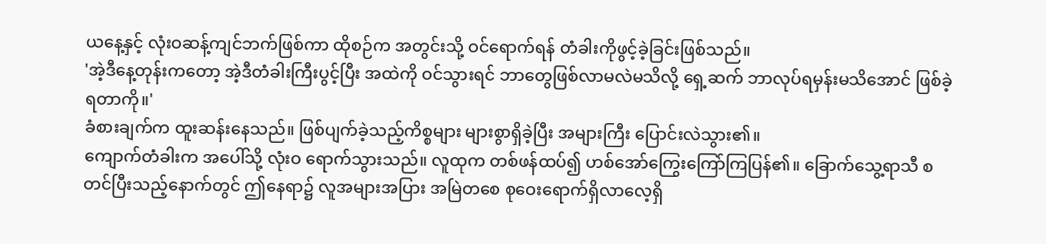ယနေ့နှင့် လုံးဝဆန့်ကျင်ဘက်ဖြစ်ကာ ထိုစဉ်က အတွင်းသို့ ဝင်ရောက်ရန် တံခါးကိုဖွင့်ခဲ့ခြင်းဖြစ်သည်။
'အဲ့ဒီနေ့တုန်းကတော့ အဲ့ဒီတံခါးကြီးပွင့်ပြီး အထဲကို ဝင်သွားရင် ဘာတွေဖြစ်လာမလဲမသိလို့ ရှေ့ဆက် ဘာလုပ်ရမှန်းမသိအောင် ဖြစ်ခဲ့ရတာကို။'
ခံစားချက်က ထူးဆန်းနေသည်။ ဖြစ်ပျက်ခဲ့သည့်ကိစ္စများ များစွာရှိခဲ့ပြီး အများကြီး ပြောင်းလဲသွား၏။
ကျောက်တံခါးက အပေါ်သို့ လုံးဝ ရောက်သွားသည်။ လူထုက တစ်ဖန်ထပ်၍ ဟစ်အော်ကြွေးကြော်ကြပြန်၏။ ခြောက်သွေ့ရာသီ စတင်ပြီးသည့်နောက်တွင် ဤနေရာ၌ လူအများအပြား အမြဲတစေ စုဝေးရောက်ရှိလာလေ့ရှိ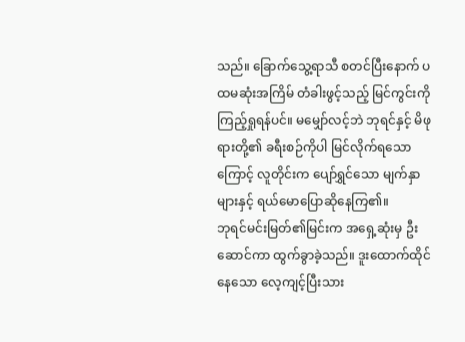သည်။ ခြောက်သွေ့ရာသီ စတင်ပြီးနောက် ပထမဆုံးအကြိမ် တံခါးဖွင့်သည့် မြင်ကွင်းကို ကြည့်ရှုရန်ပင်။ မမျှော်လင့်ဘဲ ဘုရင်နှင့် မိဖုရားတို့၏ ခရီးစဉ်ကိုပါ မြင်လိုက်ရသောကြောင့် လူတိုင်းက ပျော်ရွှင်သော မျက်နှာများနှင့် ရယ်မောပြောဆိုနေကြ၏။
ဘုရင်မင်းမြတ်၏မြင်းက အရှေ့ဆုံးမှ ဦးဆောင်ကာ ထွက်ခွာခဲ့သည်။ ဒူးထောက်ထိုင်နေသော လေ့ကျင့်ပြီးသား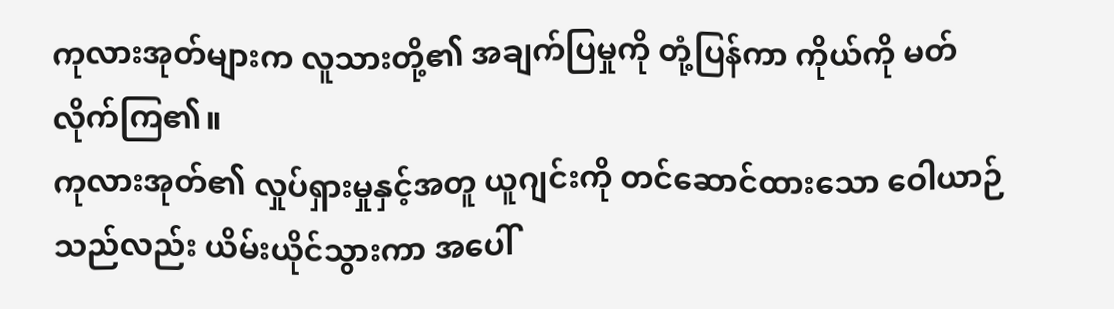ကုလားအုတ်များက လူသားတို့၏ အချက်ပြမှုကို တုံ့ပြန်ကာ ကိုယ်ကို မတ်လိုက်ကြ၏။
ကုလားအုတ်၏ လှုပ်ရှားမှုနှင့်အတူ ယူဂျင်းကို တင်ဆောင်ထားသော ဝေါယာဉ်သည်လည်း ယိမ်းယိုင်သွားကာ အပေါ်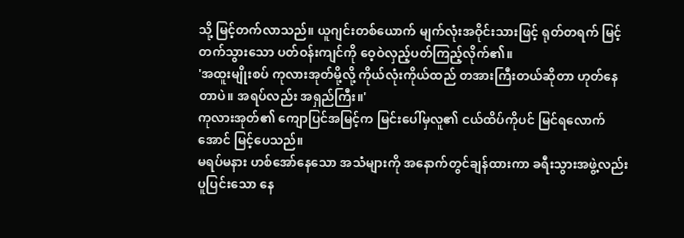သို့ မြင့်တက်လာသည်။ ယူဂျင်းတစ်ယောက် မျက်လုံးအဝိုင်းသားဖြင့် ရုတ်တရက် မြင့်တက်သွားသော ပတ်ဝန်းကျင်ကို ဝေ့ဝဲလှည့်ပတ်ကြည့်လိုက်၏။
'အထူးမျိုးစပ် ကုလားအုတ်မို့လို့ ကိုယ်လုံးကိုယ်ထည် တအားကြီးတယ်ဆိုတာ ဟုတ်နေတာပဲ။ အရပ်လည်း အရှည်ကြီး။'
ကုလားအုတ်၏ ကျောပြင်အမြင့်က မြင်းပေါ်မှလူ၏ ငယ်ထိပ်ကိုပင် မြင်ရလောက်အောင် မြင့်ပေသည်။
မရပ်မနား ဟစ်အော်နေသော အသံများကို အနောက်တွင်ချန်ထားကာ ခရီးသွားအဖွဲ့လည်း ပူပြင်းသော နေ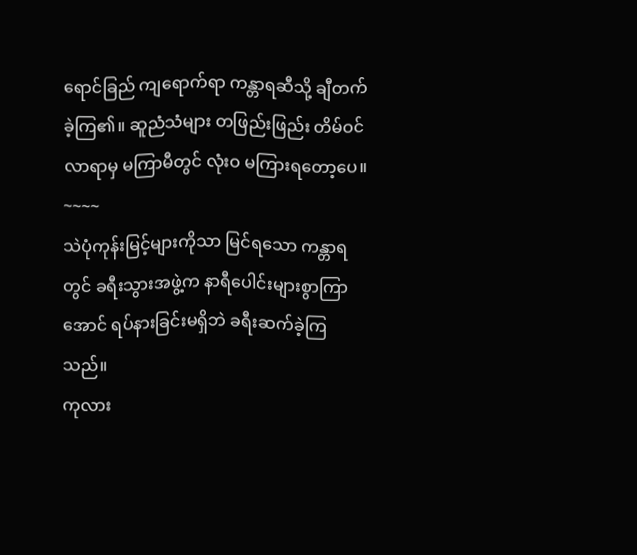ရောင်ခြည် ကျရောက်ရာ ကန္တာရဆီသို့ ချီတက်ခဲ့ကြ၏။ ဆူညံသံများ တဖြည်းဖြည်း တိမ်ဝင်လာရာမှ မကြာမီတွင် လုံးဝ မကြားရတော့ပေ။
~~~~
သဲပုံကုန်းမြင့်များကိုသာ မြင်ရသော ကန္တာရတွင် ခရီးသွားအဖွဲ့က နာရီပေါင်းများစွာကြာအောင် ရပ်နားခြင်းမရှိဘဲ ခရီးဆက်ခဲ့ကြသည်။
ကုလား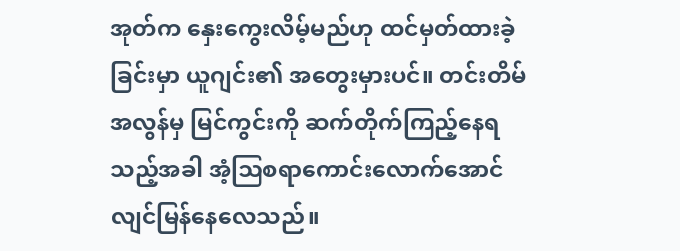အုတ်က နှေးကွေးလိမ့်မည်ဟု ထင်မှတ်ထားခဲ့ခြင်းမှာ ယူဂျင်း၏ အတွေးမှားပင်။ တင်းတိမ်အလွန်မှ မြင်ကွင်းကို ဆက်တိုက်ကြည့်နေရသည့်အခါ အံ့ဩစရာကောင်းလောက်အောင် လျင်မြန်နေလေသည်။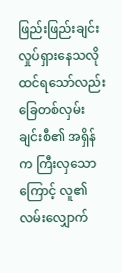ဖြည်းဖြည်းချင်း လှုပ်ရှားနေသလိုထင်ရသော်လည်း ခြေတစ်လှမ်းချင်းစီ၏ အရှိန်က ကြီးလှသောကြောင့် လူ၏ လမ်းလျှောက်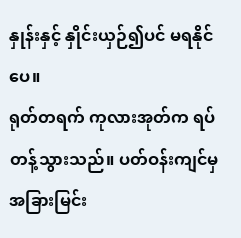နှုန်းနှင့် နှိုင်းယှဉ်၍ပင် မရနိုင်ပေ။
ရုတ်တရက် ကုလားအုတ်က ရပ်တန့်သွားသည်။ ပတ်ဝန်းကျင်မှ အခြားမြင်း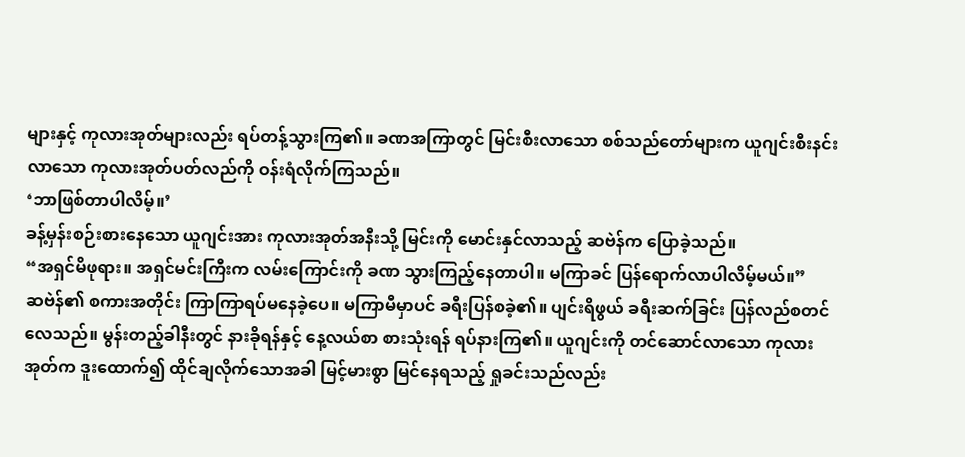များနှင့် ကုလားအုတ်များလည်း ရပ်တန့်သွားကြ၏။ ခဏအကြာတွင် မြင်းစီးလာသော စစ်သည်တော်များက ယူဂျင်းစီးနင်းလာသော ကုလားအုတ်ပတ်လည်ကို ဝန်းရံလိုက်ကြသည်။
‘ဘာဖြစ်တာပါလိမ့်။’
ခန့်မှန်းစဉ်းစားနေသော ယူဂျင်းအား ကုလားအုတ်အနီးသို့ မြင်းကို မောင်းနှင်လာသည့် ဆဗဲန်က ပြောခဲ့သည်။
“အရှင်မိဖုရား။ အရှင်မင်းကြီးက လမ်းကြောင်းကို ခဏ သွားကြည့်နေတာပါ။ မကြာခင် ပြန်ရောက်လာပါလိမ့်မယ်။”
ဆဗဲန်၏ စကားအတိုင်း ကြာကြာရပ်မနေခဲ့ပေ။ မကြာမီမှာပင် ခရီးပြန်စခဲ့၏။ ပျင်းရိဖွယ် ခရီးဆက်ခြင်း ပြန်လည်စတင်လေသည်။ မွန်းတည့်ခါနီးတွင် နားခိုရန်နှင့် နေ့လယ်စာ စားသုံးရန် ရပ်နားကြ၏။ ယူဂျင်းကို တင်ဆောင်လာသော ကုလားအုတ်က ဒူးထောက်၍ ထိုင်ချလိုက်သောအခါ မြင့်မားစွာ မြင်နေရသည့် ရှုခင်းသည်လည်း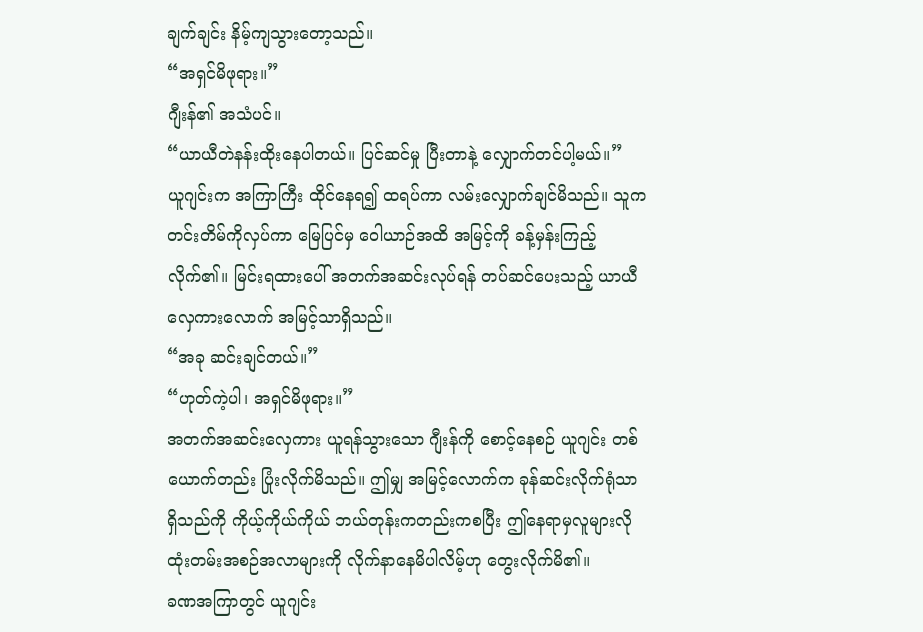ချက်ချင်း နိမ့်ကျသွားတော့သည်။
“အရှင်မိဖုရား။”
ဂျီးန်၏ အသံပင်။
“ယာယီတဲနန်းထိုးနေပါတယ်။ ပြင်ဆင်မှု ပြီးတာနဲ့ လျှောက်တင်ပါ့မယ်။”
ယူဂျင်းက အကြာကြီး ထိုင်နေရ၍ ထရပ်ကာ လမ်းလျှောက်ချင်မိသည်။ သူက တင်းတိမ်ကိုလှပ်ကာ မြေပြင်မှ ဝေါယာဉ်အထိ အမြင့်ကို ခန့်မှန်းကြည့်လိုက်၏။ မြင်းရထားပေါ် အတက်အဆင်းလုပ်ရန် တပ်ဆင်ပေးသည့် ယာယီလှေကားလောက် အမြင့်သာရှိသည်။
“အခု ဆင်းချင်တယ်။”
“ဟုတ်ကဲ့ပါ၊ အရှင်မိဖုရား။”
အတက်အဆင်းလှေကား ယူရန်သွားသော ဂျီးန်ကို စောင့်နေစဉ် ယူဂျင်း တစ်ယောက်တည်း ပြုံးလိုက်မိသည်။ ဤမျှ အမြင့်လောက်က ခုန်ဆင်းလိုက်ရုံသာ ရှိသည်ကို ကိုယ့်ကိုယ်ကိုယ် ဘယ်တုန်းကတည်းကစပြီး ဤနေရာမှလူများလို ထုံးတမ်းအစဉ်အလာများကို လိုက်နာနေမိပါလိမ့်ဟု တွေးလိုက်မိ၏။
ခဏအကြာတွင် ယူဂျင်း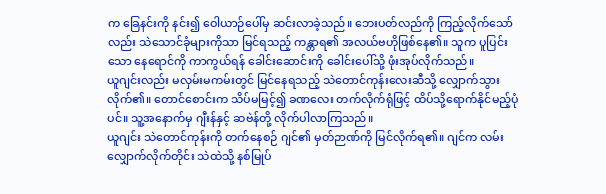က ခြေနင်းကို နင်း၍ ဝေါယာဉ်ပေါ်မှ ဆင်းလာခဲ့သည်။ ဘေးပတ်လည်ကို ကြည့်လိုက်သော်လည်း သဲသောင်ခုံများကိုသာ မြင်ရသည့် ကန္တာရ၏ အလယ်ဗဟိုဖြစ်နေ၏။ သူက ပူပြင်းသော နေရောင်ကို ကာကွယ်ရန် ခေါင်းဆောင်းကို ခေါင်းပေါ်သို့ ဖုံးအုပ်လိုက်သည်။
ယူဂျင်းလည်း မလှမ်းမကမ်းတွင် မြင်နေရသည့် သဲတောင်ကုန်းလေးဆီသို့ လျှောက်သွားလိုက်၏။ တောင်စောင်းက သိပ်မမြင့်၍ ခဏလေး တက်လိုက်ရုံဖြင့် ထိပ်သို့ရောက်နိုင်မည့်ပုံပင်။ သူ့အနောက်မှ ဂျီးန်နှင့် ဆဗဲန်တို့ လိုက်ပါလာကြသည်။
ယူဂျင်း သဲတောင်ကုန်းကို တက်နေစဉ် ဂျင်၏ မှတ်ဉာဏ်ကို မြင်လိုက်ရ၏။ ဂျင်က လမ်းလျှောက်လိုက်တိုင်း သဲထဲသို့ နစ်မြုပ်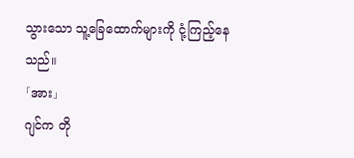သွားသော သူ့ခြေထောက်များကို ငုံ့ကြည့်နေသည်။
「အား」
ဂျင်က တို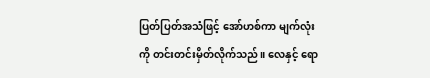ပြတ်ပြတ်အသံဖြင့် အော်ဟစ်ကာ မျက်လုံးကို တင်းတင်းမှိတ်လိုက်သည်။ လေနှင့် ရော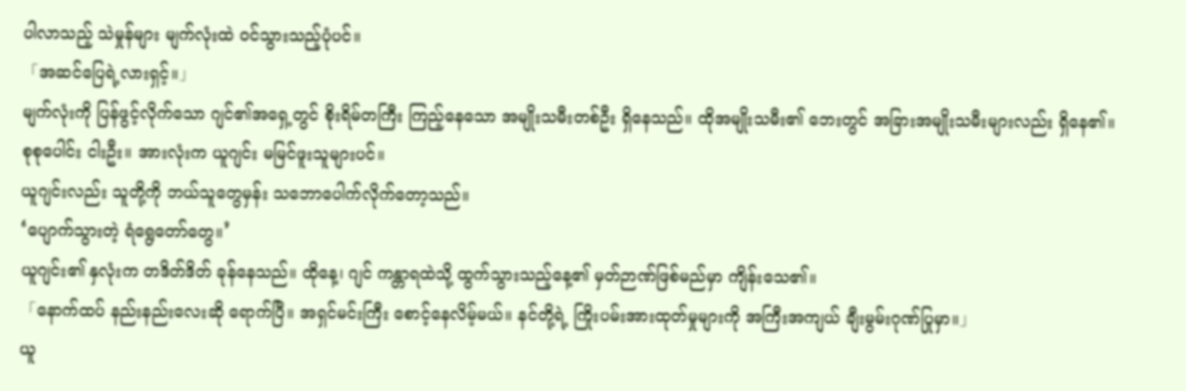ပါလာသည့် သဲမှုန်များ မျက်လုံးထဲ ဝင်သွားသည့်ပုံပင်။
「အဆင်ပြေရဲ့လားရှင့်။」
မျက်လုံးကို ပြန်ဖွင့်လိုက်သော ဂျင်၏အရှေ့တွင် စိုးရိမ်တကြီး ကြည့်နေသော အမျိုးသမီးတစ်ဦး ရှိနေသည်။ ထိုအမျိုးသမီး၏ ဘေးတွင် အခြားအမျိုးသမီးများလည်း ရှိနေ၏။ စုစုပေါင်း ငါးဦး။ အားလုံးက ယူဂျင်း မမြင်ဖူးသူများပင်။
ယူဂျင်းလည်း သူတို့ကို ဘယ်သူတွေမှန်း သဘောပေါက်လိုက်တော့သည်။
‘ပျောက်သွားတဲ့ ရံရွေတော်တွေ။’
ယူဂျင်း၏ နှလုံးက တဒိတ်ဒိတ် ခုန်နေသည်။ ထိုနေ့၊ ဂျင် ကန္တာရထဲသို့ ထွက်သွားသည့်နေ့၏ မှတ်ဉာဏ်ဖြစ်မည်မှာ ကျိန်းသေ၏။
「နောက်ထပ် နည်းနည်းလေးဆို ရောက်ပြီ။ အရှင်မင်းကြီး စောင့်နေလိမ့်မယ်။ နင်တို့ရဲ့ ကြိုးပမ်းအားထုတ်မှုများကို အကြီးအကျယ် ချီးမွမ်းဂုဏ်ပြုမှာ။」
ယူ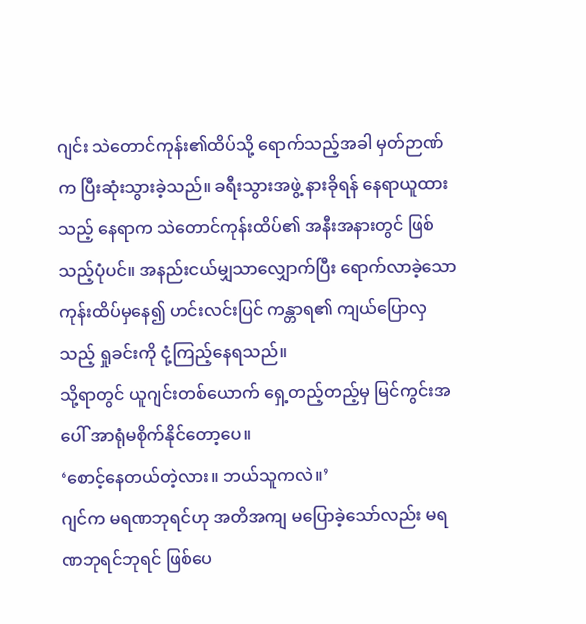ဂျင်း သဲတောင်ကုန်း၏ထိပ်သို့ ရောက်သည့်အခါ မှတ်ဉာဏ်က ပြီးဆုံးသွားခဲ့သည်။ ခရီးသွားအဖွဲ့ နားခိုရန် နေရာယူထားသည့် နေရာက သဲတောင်ကုန်းထိပ်၏ အနီးအနားတွင် ဖြစ်သည့်ပုံပင်။ အနည်းငယ်မျှသာလျှောက်ပြီး ရောက်လာခဲ့သော ကုန်းထိပ်မှနေ၍ ဟင်းလင်းပြင် ကန္တာရ၏ ကျယ်ပြောလှသည့် ရှုခင်းကို ငုံ့ကြည့်နေရသည်။
သို့ရာတွင် ယူဂျင်းတစ်ယောက် ရှေ့တည့်တည့်မှ မြင်ကွင်းအပေါ် အာရုံမစိုက်နိုင်တော့ပေ။
‘စောင့်နေတယ်တဲ့လား။ ဘယ်သူကလဲ။’
ဂျင်က မရဏဘုရင်ဟု အတိအကျ မပြောခဲ့သော်လည်း မရဏဘုရင်ဘုရင် ဖြစ်ပေ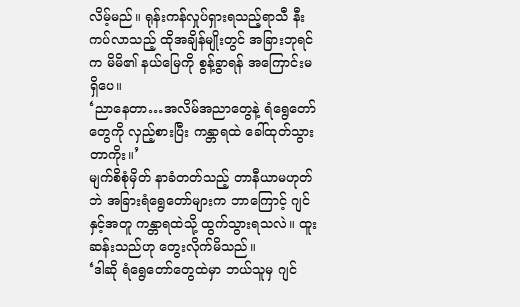လိမ့်မည်။ ရုန်းကန်လှုပ်ရှားရသည့်ရာသီ နီးကပ်လာသည့် ထိုအချိန်မျိုးတွင် အခြားဘုရင်က မိမိ၏ နယ်မြေကို စွန့်ခွာရန် အကြောင်းမရှိပေ။
‘ညာနေတာ…အလိမ်အညာတွေနဲ့ ရံရွေတော်တွေကို လှည့်စားပြီး ကန္တာရထဲ ခေါ်ထုတ်သွားတာကိုး။’
မျက်စိစုံမှိတ် နာခံတတ်သည့် တာနီယာမဟုတ်ဘဲ အခြားရံရွေတော်များက ဘာကြောင့် ဂျင်နှင့်အတူ ကန္တာရထဲသို့ ထွက်သွားရသလဲ။ ထူးဆန်းသည်ဟု တွေးလိုက်မိသည်။
‘ဒါဆို ရံရွေတော်တွေထဲမှာ ဘယ်သူမှ ဂျင်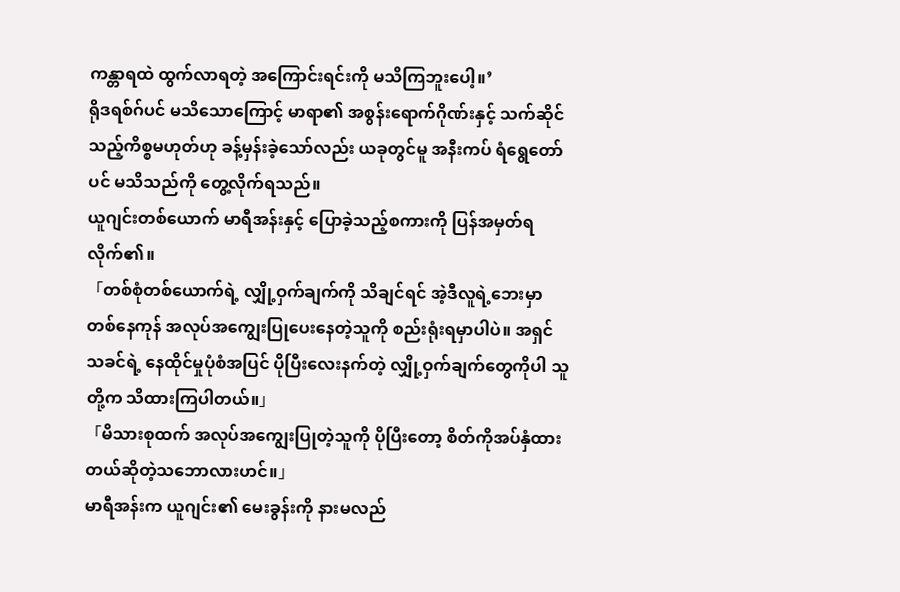ကန္တာရထဲ ထွက်လာရတဲ့ အကြောင်းရင်းကို မသိကြဘူးပေါ့။’
ရိုဒရစ်ဂ်ပင် မသိသောကြောင့် မာရာ၏ အစွန်းရောက်ဂိုဏ်းနှင့် သက်ဆိုင်သည့်ကိစ္စမဟုတ်ဟု ခန့်မှန်းခဲ့သော်လည်း ယခုတွင်မူ အနီးကပ် ရံရွေတော်ပင် မသိသည်ကို တွေ့လိုက်ရသည်။
ယူဂျင်းတစ်ယောက် မာရီအန်းနှင့် ပြောခဲ့သည့်စကားကို ပြန်အမှတ်ရလိုက်၏။
「တစ်စုံတစ်ယောက်ရဲ့ လျှို့ဝှက်ချက်ကို သိချင်ရင် အဲ့ဒီလူရဲ့ဘေးမှာ တစ်နေကုန် အလုပ်အကျွေးပြုပေးနေတဲ့သူကို စည်းရုံးရမှာပါပဲ။ အရှင်သခင်ရဲ့ နေထိုင်မှုပုံစံအပြင် ပိုပြီးလေးနက်တဲ့ လျှို့ဝှက်ချက်တွေကိုပါ သူတို့က သိထားကြပါတယ်။」
「မိသားစုထက် အလုပ်အကျွေးပြုတဲ့သူကို ပိုပြီးတော့ စိတ်ကိုအပ်နှံထားတယ်ဆိုတဲ့သဘောလားဟင်။」
မာရီအန်းက ယူဂျင်း၏ မေးခွန်းကို နားမလည်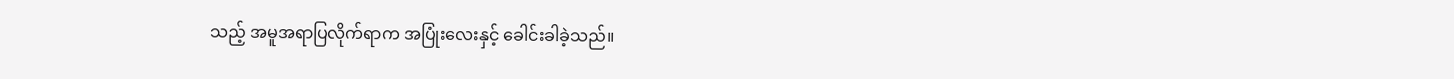သည့် အမူအရာပြလိုက်ရာက အပြုံးလေးနှင့် ခေါင်းခါခဲ့သည်။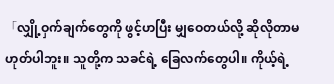「လျှို့ဝှက်ချက်တွေကို ဖွင့်ဟပြီး မျှဝေတယ်လို့ ဆိုလိုတာမဟုတ်ပါဘူး။ သူတို့က သခင်ရဲ့ ခြေလက်တွေပါ။ ကိုယ့်ရဲ့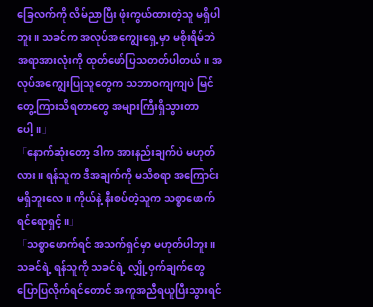ခြေလက်ကို လိမ်ညာပြီး ဖုံးကွယ်ထားတဲ့သူ မရှိပါဘူး။ သခင်က အလုပ်အကျွေးရှေ့မှာ မစိုးရိမ်ဘဲ အရာအားလုံးကို ထုတ်ဖော်ပြသတတ်ပါတယ်။ အလုပ်အကျွေးပြုသူတွေက သဘာဝကျကျပဲ မြင်တွေ့ကြားသိရတာတွေ အများကြီးရှိသွားတာပေါ့။」
「နောက်ဆုံးတော့ ဒါက အားနည်းချက်ပဲ မဟုတ်လား။ ရန်သူက ဒီအချက်ကို မသိစရာ အကြောင်းမရှိဘူးလေ။ ကိုယ်နဲ့ နီးစပ်တဲ့သူက သစ္စာဖောက်ရင်ရောရှင့်။」
「သစ္စာဖောက်ရင် အသက်ရှင်မှာ မဟုတ်ပါဘူး။ သခင်ရဲ့ ရန်သူကို သခင်ရဲ့ လျှို့ဝှက်ချက်တွေ ပြောပြလိုက်ရင်တောင် အကူအညီရယူပြီးသွားရင်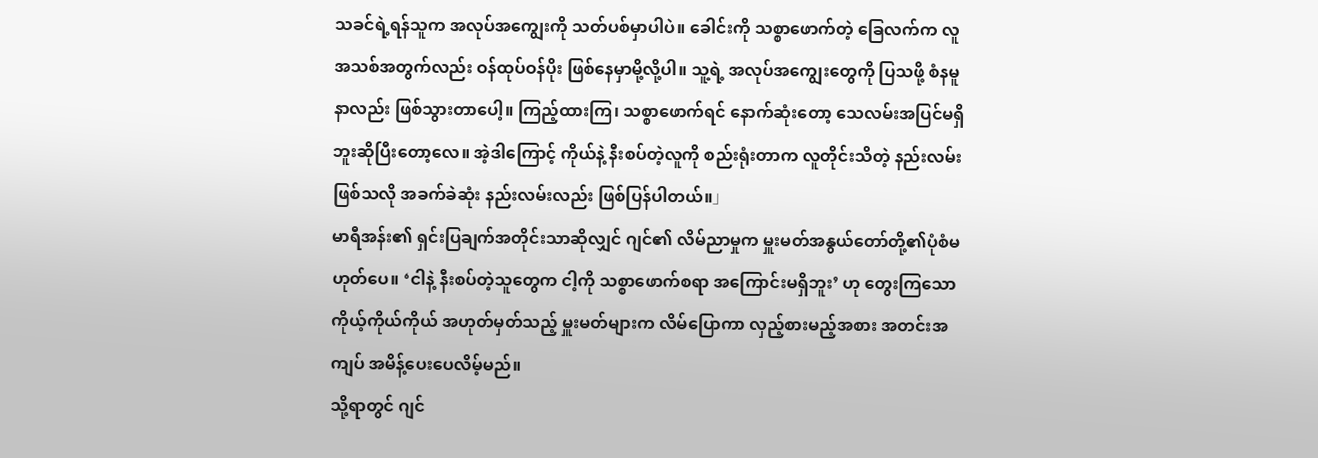သခင်ရဲ့ရန်သူက အလုပ်အကျွေးကို သတ်ပစ်မှာပါပဲ။ ခေါင်းကို သစ္စာဖောက်တဲ့ ခြေလက်က လူအသစ်အတွက်လည်း ဝန်ထုပ်ဝန်ပိုး ဖြစ်နေမှာမို့လို့ပါ။ သူ့ရဲ့ အလုပ်အကျွေးတွေကို ပြသဖို့ စံနမူနာလည်း ဖြစ်သွားတာပေါ့။ ကြည့်ထားကြ၊ သစ္စာဖောက်ရင် နောက်ဆုံးတော့ သေလမ်းအပြင်မရှိဘူးဆိုပြီးတော့လေ။ အဲ့ဒါကြောင့် ကိုယ်နဲ့ နီးစပ်တဲ့လူကို စည်းရုံးတာက လူတိုင်းသိတဲ့ နည်းလမ်းဖြစ်သလို အခက်ခဲဆုံး နည်းလမ်းလည်း ဖြစ်ပြန်ပါတယ်။」
မာရီအန်း၏ ရှင်းပြချက်အတိုင်းသာဆိုလျှင် ဂျင်၏ လိမ်ညာမှုက မှူးမတ်အနွယ်တော်တို့၏ပုံစံမဟုတ်ပေ။ ‘ငါနဲ့ နီးစပ်တဲ့သူတွေက ငါ့ကို သစ္စာဖောက်စရာ အကြောင်းမရှိဘူး’ ဟု တွေးကြသော ကိုယ့်ကိုယ်ကိုယ် အဟုတ်မှတ်သည့် မှူးမတ်များက လိမ်ပြောကာ လှည့်စားမည့်အစား အတင်းအကျပ် အမိန့်ပေးပေလိမ့်မည်။
သို့ရာတွင် ဂျင်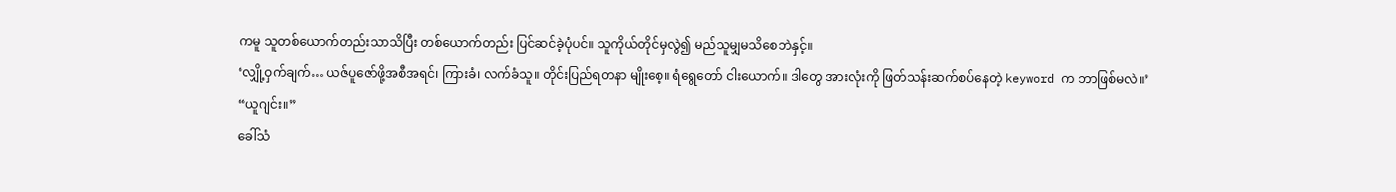ကမူ သူတစ်ယောက်တည်းသာသိပြီး တစ်ယောက်တည်း ပြင်ဆင်ခဲ့ပုံပင်။ သူကိုယ်တိုင်မှလွဲ၍ မည်သူမျှမသိစေဘဲနှင့်။
‘လျှို့ဝှက်ချက်… ယဇ်ပူဇော်ဖို့အစီအရင်၊ ကြားခံ၊ လက်ခံသူ။ တိုင်းပြည်ရတနာ မျိုးစေ့။ ရံရွေတော် ငါးယောက်။ ဒါတွေ အားလုံးကို ဖြတ်သန်းဆက်စပ်နေတဲ့ keyword က ဘာဖြစ်မလဲ။’
“ယူဂျင်း။”
ခေါ်သံ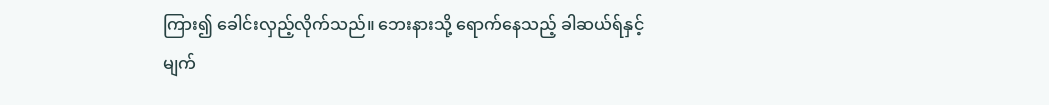ကြား၍ ခေါင်းလှည့်လိုက်သည်။ ဘေးနားသို့ ရောက်နေသည့် ခါဆယ်ရ်နှင့် မျက်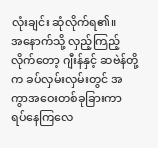လုံးချင်း ဆုံလိုက်ရ၏။
အနောက်သို့ လှည့်ကြည့်လိုက်တော့ ဂျီးန်နှင့် ဆဗဲန်တို့က ခပ်လှမ်းလှမ်းတွင် အကွာအဝေးတစ်ခုခြားကာ ရပ်နေကြလေ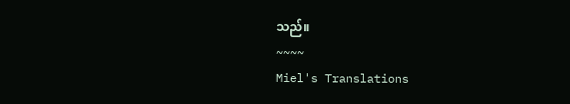သည်။
~~~~
Miel's Translations